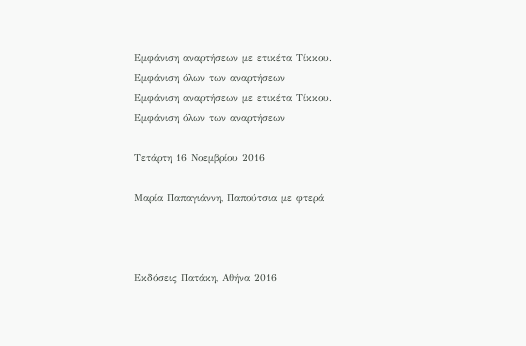Εμφάνιση αναρτήσεων με ετικέτα Τίκκου. Εμφάνιση όλων των αναρτήσεων
Εμφάνιση αναρτήσεων με ετικέτα Τίκκου. Εμφάνιση όλων των αναρτήσεων

Τετάρτη 16 Νοεμβρίου 2016

Μαρία Παπαγιάννη, Παπούτσια με φτερά



Εκδόσεις Πατάκη, Αθήνα 2016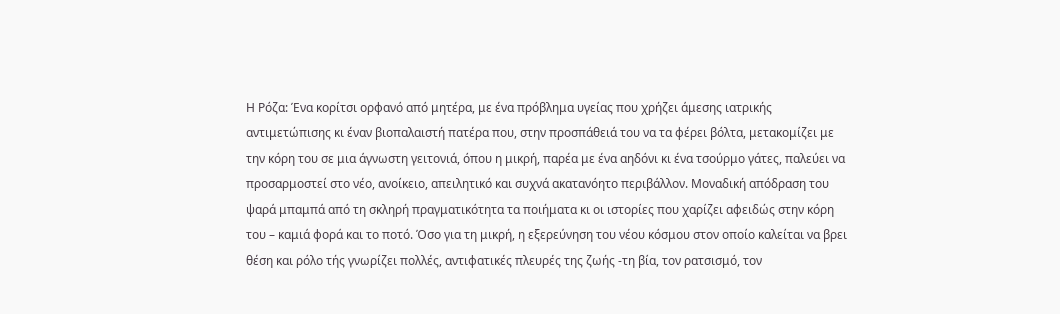Η Ρόζα: Ένα κορίτσι ορφανό από μητέρα, με ένα πρόβλημα υγείας που χρήζει άμεσης ιατρικής αντιμετώπισης κι έναν βιοπαλαιστή πατέρα που, στην προσπάθειά του να τα φέρει βόλτα, μετακομίζει με την κόρη του σε μια άγνωστη γειτονιά, όπου η μικρή, παρέα με ένα αηδόνι κι ένα τσούρμο γάτες, παλεύει να προσαρμοστεί στο νέο, ανοίκειο, απειλητικό και συχνά ακατανόητο περιβάλλον. Μοναδική απόδραση του ψαρά μπαμπά από τη σκληρή πραγματικότητα τα ποιήματα κι οι ιστορίες που χαρίζει αφειδώς στην κόρη του – καμιά φορά και το ποτό. Όσο για τη μικρή, η εξερεύνηση του νέου κόσμου στον οποίο καλείται να βρει θέση και ρόλο τής γνωρίζει πολλές, αντιφατικές πλευρές της ζωής -τη βία, τον ρατσισμό, τον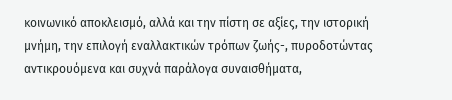κοινωνικό αποκλεισμό, αλλά και την πίστη σε αξίες, την ιστορική μνήμη, την επιλογή εναλλακτικών τρόπων ζωής-, πυροδοτώντας αντικρουόμενα και συχνά παράλογα συναισθήματα,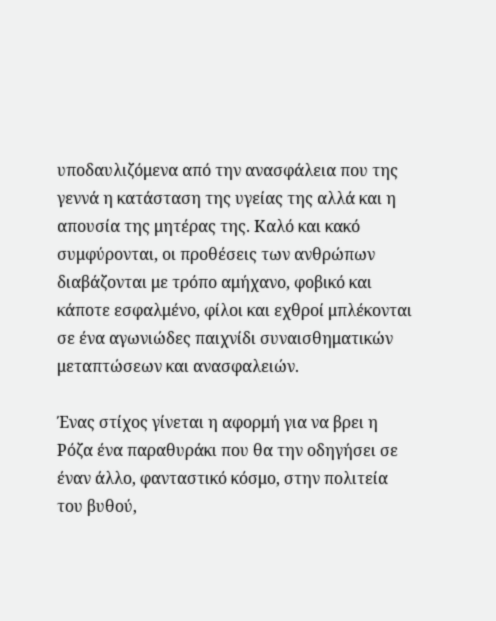υποδαυλιζόμενα από την ανασφάλεια που της γεννά η κατάσταση της υγείας της αλλά και η απουσία της μητέρας της. Καλό και κακό συμφύρονται, οι προθέσεις των ανθρώπων διαβάζονται με τρόπο αμήχανο, φοβικό και κάποτε εσφαλμένο, φίλοι και εχθροί μπλέκονται σε ένα αγωνιώδες παιχνίδι συναισθηματικών μεταπτώσεων και ανασφαλειών.

Ένας στίχος γίνεται η αφορμή για να βρει η Ρόζα ένα παραθυράκι που θα την οδηγήσει σε έναν άλλο, φανταστικό κόσμο, στην πολιτεία του βυθού,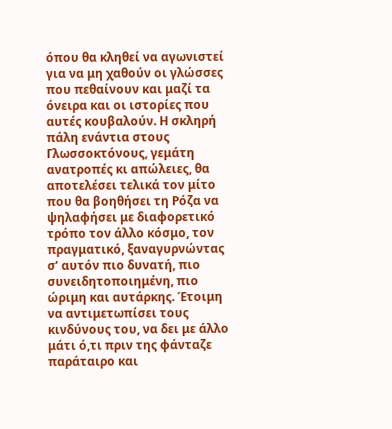όπου θα κληθεί να αγωνιστεί για να μη χαθούν οι γλώσσες που πεθαίνουν και μαζί τα όνειρα και οι ιστορίες που αυτές κουβαλούν. Η σκληρή πάλη ενάντια στους Γλωσσοκτόνους, γεμάτη ανατροπές κι απώλειες, θα αποτελέσει τελικά τον μίτο που θα βοηθήσει τη Ρόζα να ψηλαφήσει με διαφορετικό τρόπο τον άλλο κόσμο, τον πραγματικό, ξαναγυρνώντας σ’ αυτόν πιο δυνατή, πιο συνειδητοποιημένη, πιο ώριμη και αυτάρκης. Έτοιμη να αντιμετωπίσει τους κινδύνους του, να δει με άλλο μάτι ό,τι πριν της φάνταζε παράταιρο και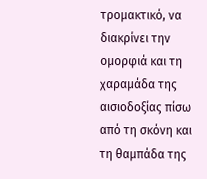τρομακτικό, να διακρίνει την ομορφιά και τη χαραμάδα της αισιοδοξίας πίσω από τη σκόνη και τη θαμπάδα της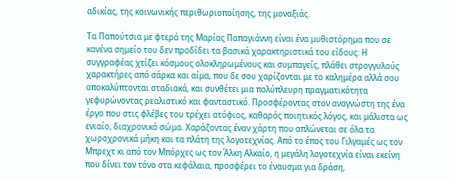αδικίας, της κοινωνικής περιθωριοποίησης, της μοναξιάς.

Τα Παπούτσια με φτερά της Μαρίας Παπαγιάννη είναι ένα μυθιστόρημα που σε κανένα σημείο του δεν προδίδει τα βασικά χαρακτηριστικά του είδους: Η συγγραφέας χτίζει κόσμους ολοκληρωμένους και συμπαγείς, πλάθει στρογγυλούς χαρακτήρες από σάρκα και αίμα, που δε σου χαρίζονται με το καλημέρα αλλά σου αποκαλύπτονται σταδιακά, και συνθέτει μια πολύπλευρη πραγματικότητα γεφυρώνοντας ρεαλιστικό και φανταστικό. Προσφέροντας στον αναγνώστη της ένα έργο που στις φλέβες του τρέχει ατόφιος, καθαρός ποιητικός λόγος, και μάλιστα ως ενιαίο, διαχρονικό σώμα. Χαράζοντας έναν χάρτη που απλώνεται σε όλα τα χωροχρονικά μήκη και τα πλάτη της λογοτεχνίας. Από το έπος του Γιλγαμές ως τον Μπρεχτ κι από τον Μπόρχες ως τον Άλκη Αλκαίο, η μεγάλη λογοτεχνία είναι εκείνη που δίνει τον τόνο στα κεφάλαια, προσφέρει το έναυσμα για δράση,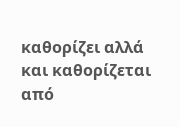καθορίζει αλλά και καθορίζεται από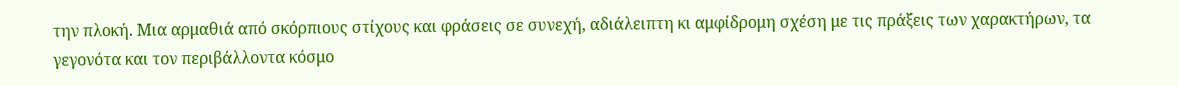την πλοκή. Μια αρμαθιά από σκόρπιους στίχους και φράσεις σε συνεχή, αδιάλειπτη κι αμφίδρομη σχέση με τις πράξεις των χαρακτήρων, τα γεγονότα και τον περιβάλλοντα κόσμο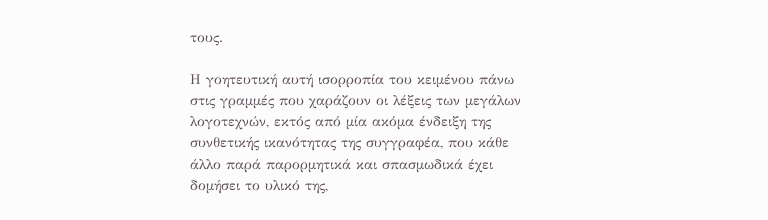τους.

Η γοητευτική αυτή ισορροπία του κειμένου πάνω στις γραμμές που χαράζουν οι λέξεις των μεγάλων λογοτεχνών, εκτός από μία ακόμα ένδειξη της συνθετικής ικανότητας της συγγραφέα, που κάθε άλλο παρά παρορμητικά και σπασμωδικά έχει δομήσει το υλικό της,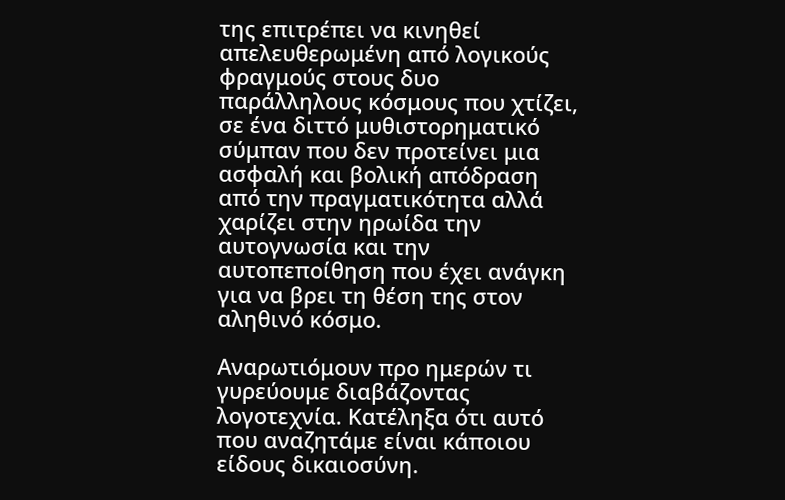της επιτρέπει να κινηθεί απελευθερωμένη από λογικούς φραγμούς στους δυο παράλληλους κόσμους που χτίζει, σε ένα διττό μυθιστορηματικό σύμπαν που δεν προτείνει μια ασφαλή και βολική απόδραση από την πραγματικότητα αλλά χαρίζει στην ηρωίδα την αυτογνωσία και την αυτοπεποίθηση που έχει ανάγκη για να βρει τη θέση της στον αληθινό κόσμο.

Αναρωτιόμουν προ ημερών τι γυρεύουμε διαβάζοντας λογοτεχνία. Κατέληξα ότι αυτό που αναζητάμε είναι κάποιου είδους δικαιοσύνη.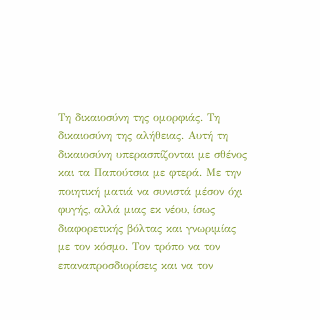Τη δικαιοσύνη της ομορφιάς. Τη δικαιοσύνη της αλήθειας. Αυτή τη δικαιοσύνη υπερασπίζονται με σθένος και τα Παπούτσια με φτερά. Με την ποιητική ματιά να συνιστά μέσον όχι φυγής, αλλά μιας εκ νέου, ίσως διαφορετικής βόλτας και γνωριμίας με τον κόσμο. Τον τρόπο να τον επαναπροσδιορίσεις και να τον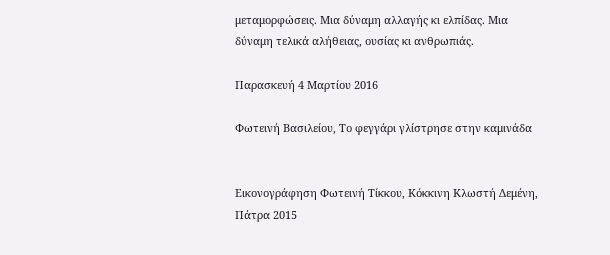μεταμορφώσεις. Μια δύναμη αλλαγής κι ελπίδας. Μια δύναμη τελικά αλήθειας, ουσίας κι ανθρωπιάς.

Παρασκευή 4 Μαρτίου 2016

Φωτεινή Βασιλείου, Το φεγγάρι γλίστρησε στην καμινάδα


Εικονογράφηση Φωτεινή Τίκκου, Κόκκινη Κλωστή Δεμένη, Πάτρα 2015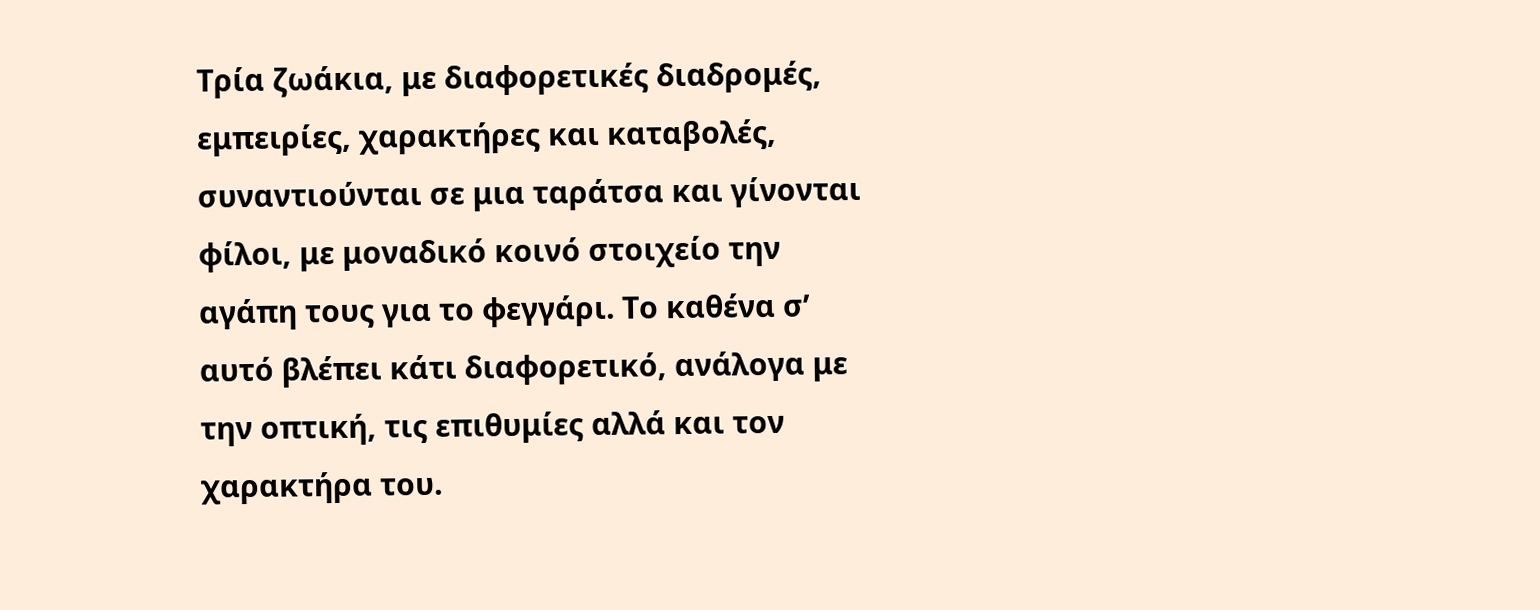Τρία ζωάκια, με διαφορετικές διαδρομές, εμπειρίες, χαρακτήρες και καταβολές, συναντιούνται σε μια ταράτσα και γίνονται φίλοι, με μοναδικό κοινό στοιχείο την αγάπη τους για το φεγγάρι. Το καθένα σ’ αυτό βλέπει κάτι διαφορετικό, ανάλογα με την οπτική, τις επιθυμίες αλλά και τον χαρακτήρα του.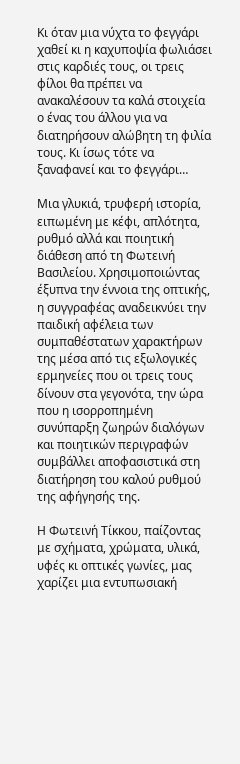Κι όταν μια νύχτα το φεγγάρι χαθεί κι η καχυποψία φωλιάσει στις καρδιές τους, οι τρεις φίλοι θα πρέπει να ανακαλέσουν τα καλά στοιχεία ο ένας του άλλου για να διατηρήσουν αλώβητη τη φιλία τους. Κι ίσως τότε να ξαναφανεί και το φεγγάρι…

Μια γλυκιά, τρυφερή ιστορία, ειπωμένη με κέφι, απλότητα, ρυθμό αλλά και ποιητική διάθεση από τη Φωτεινή Βασιλείου. Χρησιμοποιώντας έξυπνα την έννοια της οπτικής, η συγγραφέας αναδεικνύει την παιδική αφέλεια των συμπαθέστατων χαρακτήρων της μέσα από τις εξωλογικές ερμηνείες που οι τρεις τους δίνουν στα γεγονότα, την ώρα που η ισορροπημένη συνύπαρξη ζωηρών διαλόγων και ποιητικών περιγραφών συμβάλλει αποφασιστικά στη διατήρηση του καλού ρυθμού της αφήγησής της.

Η Φωτεινή Τίκκου, παίζοντας με σχήματα, χρώματα, υλικά, υφές κι οπτικές γωνίες, μας χαρίζει μια εντυπωσιακή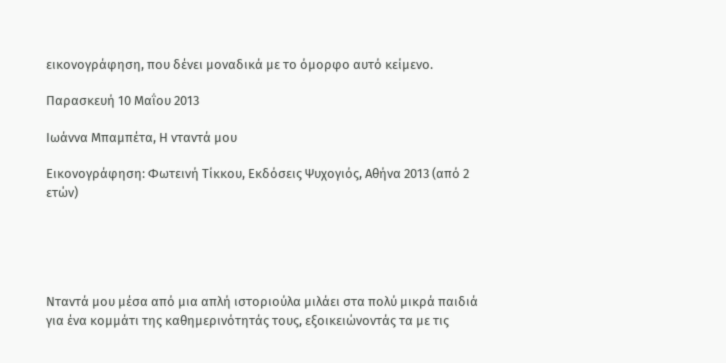εικονογράφηση, που δένει μοναδικά με το όμορφο αυτό κείμενο.

Παρασκευή 10 Μαΐου 2013

Ιωάννα Μπαμπέτα, Η νταντά μου

Εικονογράφηση: Φωτεινή Τίκκου, Εκδόσεις Ψυχογιός, Αθήνα 2013 (από 2 ετών)





Νταντά μου μέσα από μια απλή ιστοριούλα μιλάει στα πολύ μικρά παιδιά για ένα κομμάτι της καθημερινότητάς τους, εξοικειώνοντάς τα με τις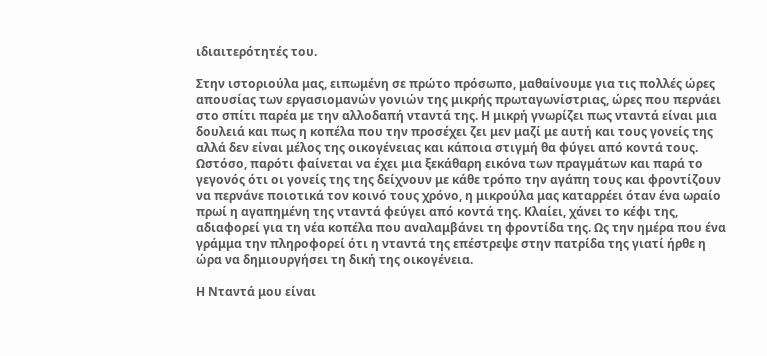ιδιαιτερότητές του.

Στην ιστοριούλα μας, ειπωμένη σε πρώτο πρόσωπο, μαθαίνουμε για τις πολλές ώρες απουσίας των εργασιομανών γονιών της μικρής πρωταγωνίστριας, ώρες που περνάει στο σπίτι παρέα με την αλλοδαπή νταντά της. Η μικρή γνωρίζει πως νταντά είναι μια δουλειά και πως η κοπέλα που την προσέχει ζει μεν μαζί με αυτή και τους γονείς της αλλά δεν είναι μέλος της οικογένειας και κάποια στιγμή θα φύγει από κοντά τους. Ωστόσο, παρότι φαίνεται να έχει μια ξεκάθαρη εικόνα των πραγμάτων και παρά το γεγονός ότι οι γονείς της της δείχνουν με κάθε τρόπο την αγάπη τους και φροντίζουν να περνάνε ποιοτικά τον κοινό τους χρόνο, η μικρούλα μας καταρρέει όταν ένα ωραίο πρωί η αγαπημένη της νταντά φεύγει από κοντά της. Κλαίει, χάνει το κέφι της, αδιαφορεί για τη νέα κοπέλα που αναλαμβάνει τη φροντίδα της. Ως την ημέρα που ένα γράμμα την πληροφορεί ότι η νταντά της επέστρεψε στην πατρίδα της γιατί ήρθε η ώρα να δημιουργήσει τη δική της οικογένεια.

Η Νταντά μου είναι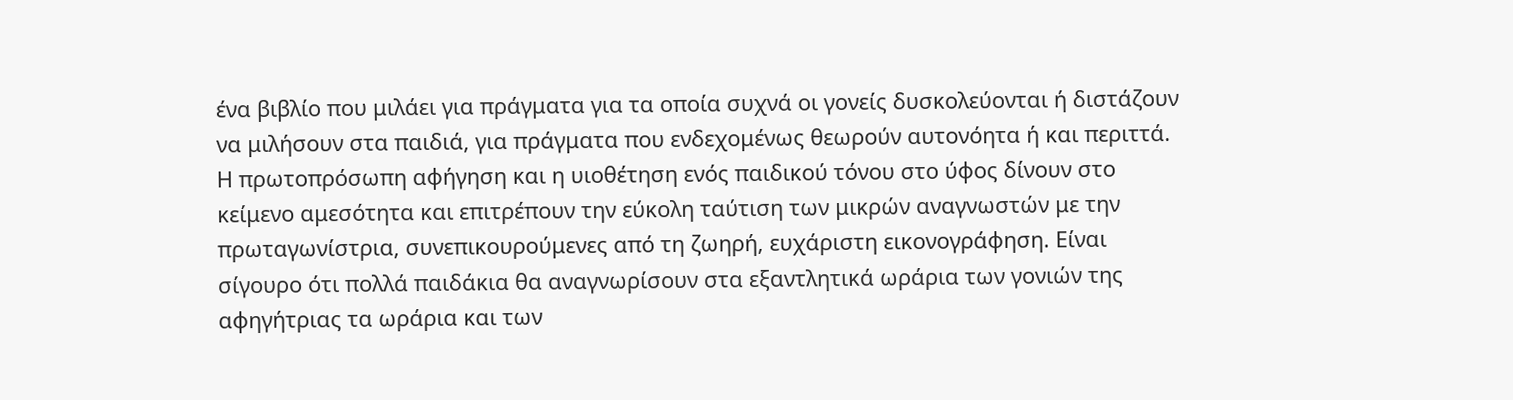ένα βιβλίο που μιλάει για πράγματα για τα οποία συχνά οι γονείς δυσκολεύονται ή διστάζουν να μιλήσουν στα παιδιά, για πράγματα που ενδεχομένως θεωρούν αυτονόητα ή και περιττά. Η πρωτοπρόσωπη αφήγηση και η υιοθέτηση ενός παιδικού τόνου στο ύφος δίνουν στο κείμενο αμεσότητα και επιτρέπουν την εύκολη ταύτιση των μικρών αναγνωστών με την πρωταγωνίστρια, συνεπικουρούμενες από τη ζωηρή, ευχάριστη εικονογράφηση. Είναι σίγουρο ότι πολλά παιδάκια θα αναγνωρίσουν στα εξαντλητικά ωράρια των γονιών της αφηγήτριας τα ωράρια και των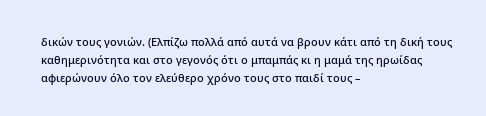δικών τους γονιών. (Ελπίζω πολλά από αυτά να βρουν κάτι από τη δική τους καθημερινότητα και στο γεγονός ότι ο μπαμπάς κι η μαμά της ηρωίδας αφιερώνουν όλο τον ελεύθερο χρόνο τους στο παιδί τους –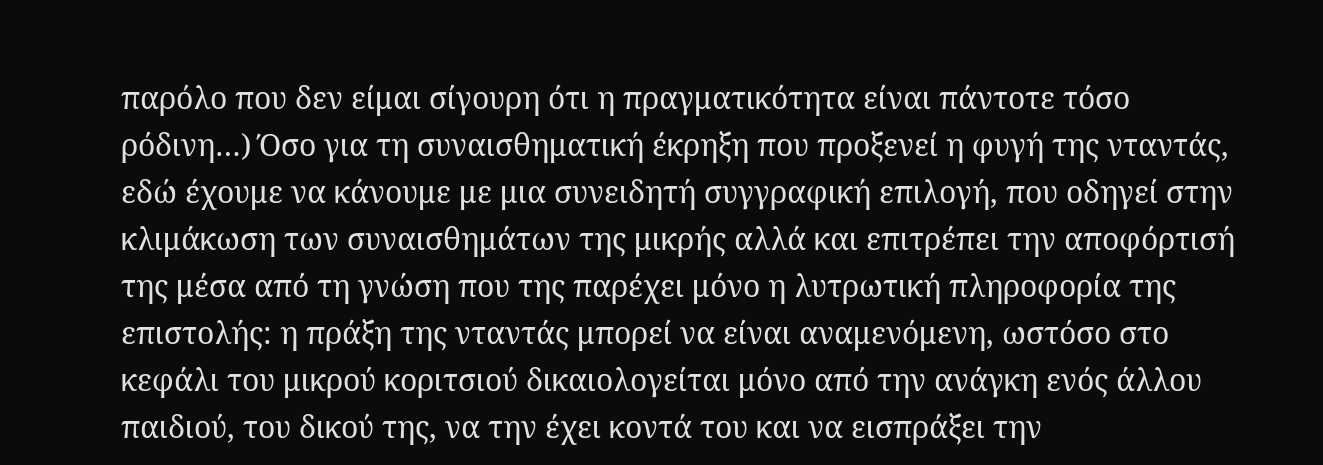παρόλο που δεν είμαι σίγουρη ότι η πραγματικότητα είναι πάντοτε τόσο ρόδινη…) Όσο για τη συναισθηματική έκρηξη που προξενεί η φυγή της νταντάς, εδώ έχουμε να κάνουμε με μια συνειδητή συγγραφική επιλογή, που οδηγεί στην κλιμάκωση των συναισθημάτων της μικρής αλλά και επιτρέπει την αποφόρτισή της μέσα από τη γνώση που της παρέχει μόνο η λυτρωτική πληροφορία της επιστολής: η πράξη της νταντάς μπορεί να είναι αναμενόμενη, ωστόσο στο κεφάλι του μικρού κοριτσιού δικαιολογείται μόνο από την ανάγκη ενός άλλου παιδιού, του δικού της, να την έχει κοντά του και να εισπράξει την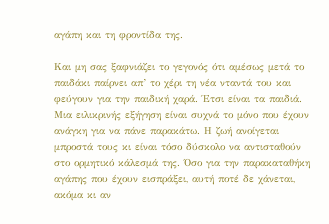αγάπη και τη φροντίδα της.

Και μη σας ξαφνιάζει το γεγονός ότι αμέσως μετά το παιδάκι παίρνει απ’ το χέρι τη νέα νταντά του και φεύγουν για την παιδική χαρά. Έτσι είναι τα παιδιά. Μια ειλικρινής εξήγηση είναι συχνά το μόνο που έχουν ανάγκη για να πάνε παρακάτω. Η ζωή ανοίγεται μπροστά τους κι είναι τόσο δύσκολο να αντισταθούν στο ορμητικό κάλεσμά της. Όσο για την παρακαταθήκη αγάπης που έχουν εισπράξει, αυτή ποτέ δε χάνεται, ακόμα κι αν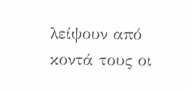λείψουν από κοντά τους οι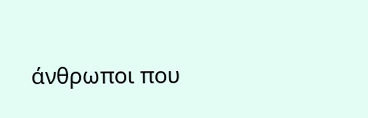άνθρωποι που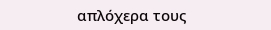απλόχερα τους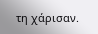τη χάρισαν.